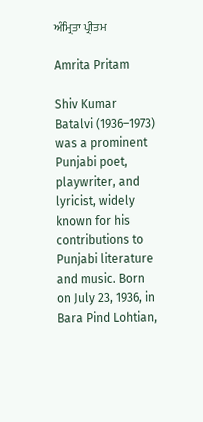ਅੰਮ੍ਰਿਤਾ ਪ੍ਰੀਤਮ

Amrita Pritam

Shiv Kumar Batalvi (1936–1973) was a prominent Punjabi poet, playwriter, and lyricist, widely known for his contributions to Punjabi literature and music. Born on July 23, 1936, in Bara Pind Lohtian,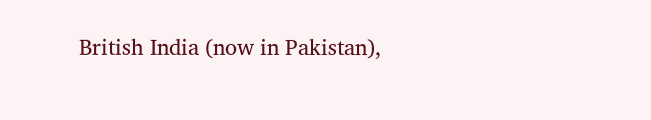British India (now in Pakistan),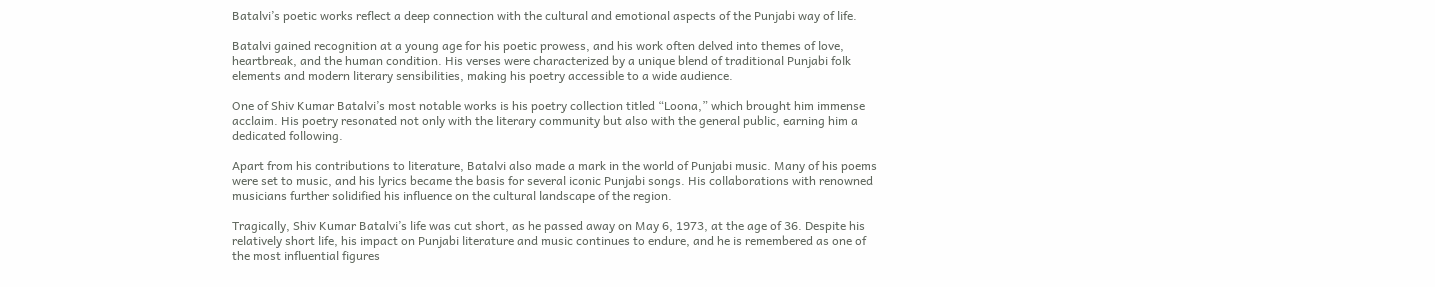Batalvi’s poetic works reflect a deep connection with the cultural and emotional aspects of the Punjabi way of life.

Batalvi gained recognition at a young age for his poetic prowess, and his work often delved into themes of love, heartbreak, and the human condition. His verses were characterized by a unique blend of traditional Punjabi folk elements and modern literary sensibilities, making his poetry accessible to a wide audience.

One of Shiv Kumar Batalvi’s most notable works is his poetry collection titled “Loona,” which brought him immense acclaim. His poetry resonated not only with the literary community but also with the general public, earning him a dedicated following.

Apart from his contributions to literature, Batalvi also made a mark in the world of Punjabi music. Many of his poems were set to music, and his lyrics became the basis for several iconic Punjabi songs. His collaborations with renowned musicians further solidified his influence on the cultural landscape of the region.

Tragically, Shiv Kumar Batalvi’s life was cut short, as he passed away on May 6, 1973, at the age of 36. Despite his relatively short life, his impact on Punjabi literature and music continues to endure, and he is remembered as one of the most influential figures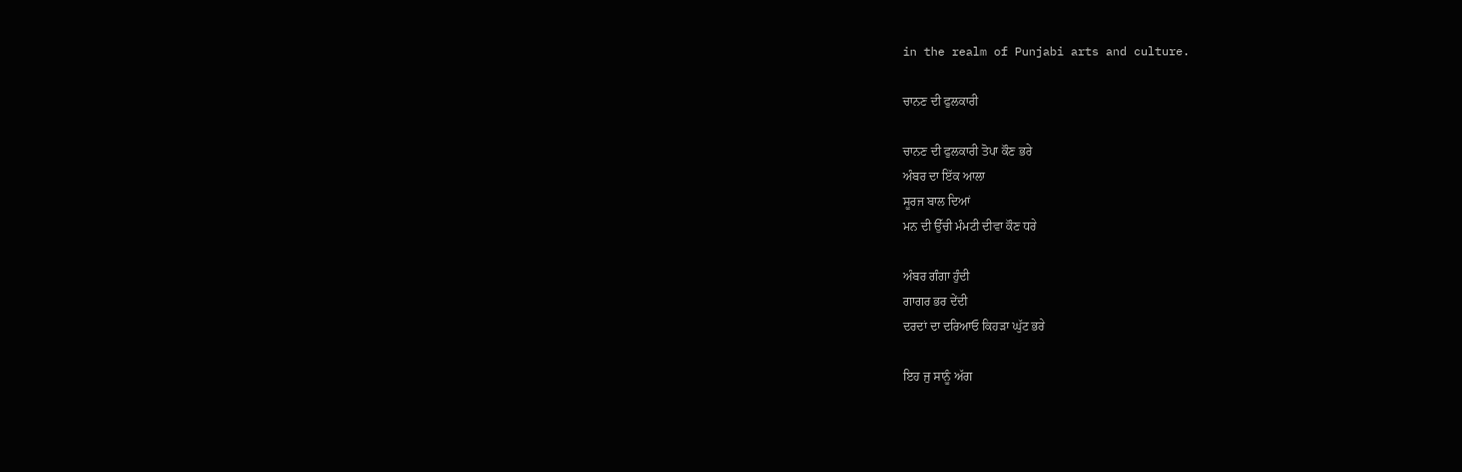in the realm of Punjabi arts and culture.

ਚਾਨਣ ਦੀ ਫੁਲਕਾਰੀ

ਚਾਨਣ ਦੀ ਫੁਲਕਾਰੀ ਤੋਪਾ ਕੌਣ ਭਰੇ
ਅੰਬਰ ਦਾ ਇੱਕ ਆਲਾ
ਸੂਰਜ ਬਾਲ ਦਿਆਂ
ਮਨ ਦੀ ਉੱਚੀ ਮੰਮਟੀ ਦੀਵਾ ਕੌਣ ਧਰੇ

ਅੰਬਰ ਗੰਗਾ ਹੁੰਦੀ
ਗਾਗਰ ਭਰ ਦੇਂਦੀ
ਦਰਦਾਂ ਦਾ ਦਰਿਆਓ ਕਿਹੜਾ ਘੁੱਟ ਭਰੇ

ਇਹ ਜੁ ਸਾਨੂੰ ਅੱਗ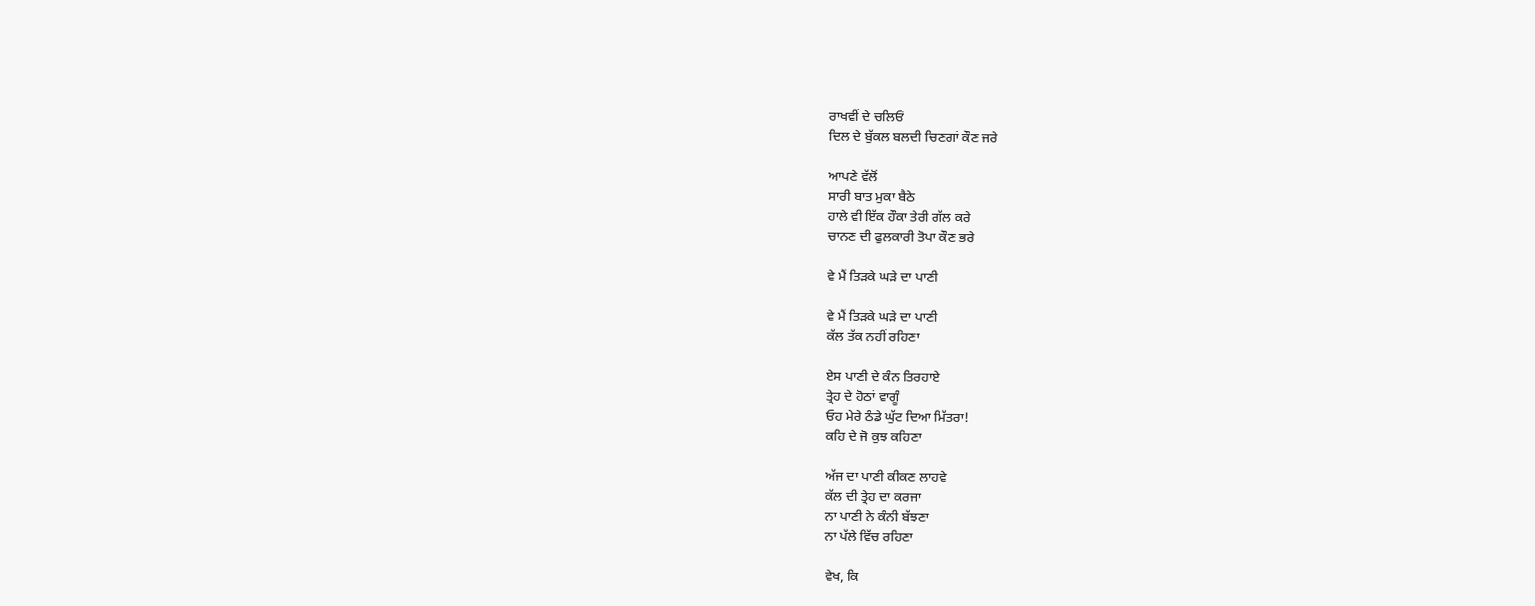ਰਾਖਵੀਂ ਦੇ ਚਲਿਓਂ
ਦਿਲ ਦੇ ਬੁੱਕਲ ਬਲਦੀ ਚਿਣਗਾਂ ਕੌਣ ਜਰੇ

ਆਪਣੇ ਵੱਲੋਂ
ਸਾਰੀ ਬਾਤ ਮੁਕਾ ਬੈਠੇ
ਹਾਲੇ ਵੀ ਇੱਕ ਹੌਕਾ ਤੇਰੀ ਗੱਲ ਕਰੇ
ਚਾਨਣ ਦੀ ਫੁਲਕਾਰੀ ਤੋਪਾ ਕੌਣ ਭਰੇ

ਵੇ ਮੈਂ ਤਿੜਕੇ ਘੜੇ ਦਾ ਪਾਣੀ

ਵੇ ਮੈਂ ਤਿੜਕੇ ਘੜੇ ਦਾ ਪਾਣੀ
ਕੱਲ ਤੱਕ ਨਹੀਂ ਰਹਿਣਾ

ਏਸ ਪਾਣੀ ਦੇ ਕੰਨ ਤਿਰਹਾਏ
ਤ੍ਰੇਹ ਦੇ ਹੋਠਾਂ ਵਾਗੂੰ
ਓਹ ਮੇਰੇ ਠੰਡੇ ਘੁੱਟ ਦਿਆ ਮਿੱਤਰਾ!
ਕਹਿ ਦੇ ਜੋ ਕੁਝ ਕਹਿਣਾ

ਅੱਜ ਦਾ ਪਾਣੀ ਕੀਕਣ ਲਾਹਵੇ
ਕੱਲ ਦੀ ਤ੍ਰੇਹ ਦਾ ਕਰਜਾ
ਨਾ ਪਾਣੀ ਨੇ ਕੰਨੀ ਬੱਝਣਾ
ਨਾ ਪੱਲੇ ਵਿੱਚ ਰਹਿਣਾ

ਵੇਖ, ਕਿ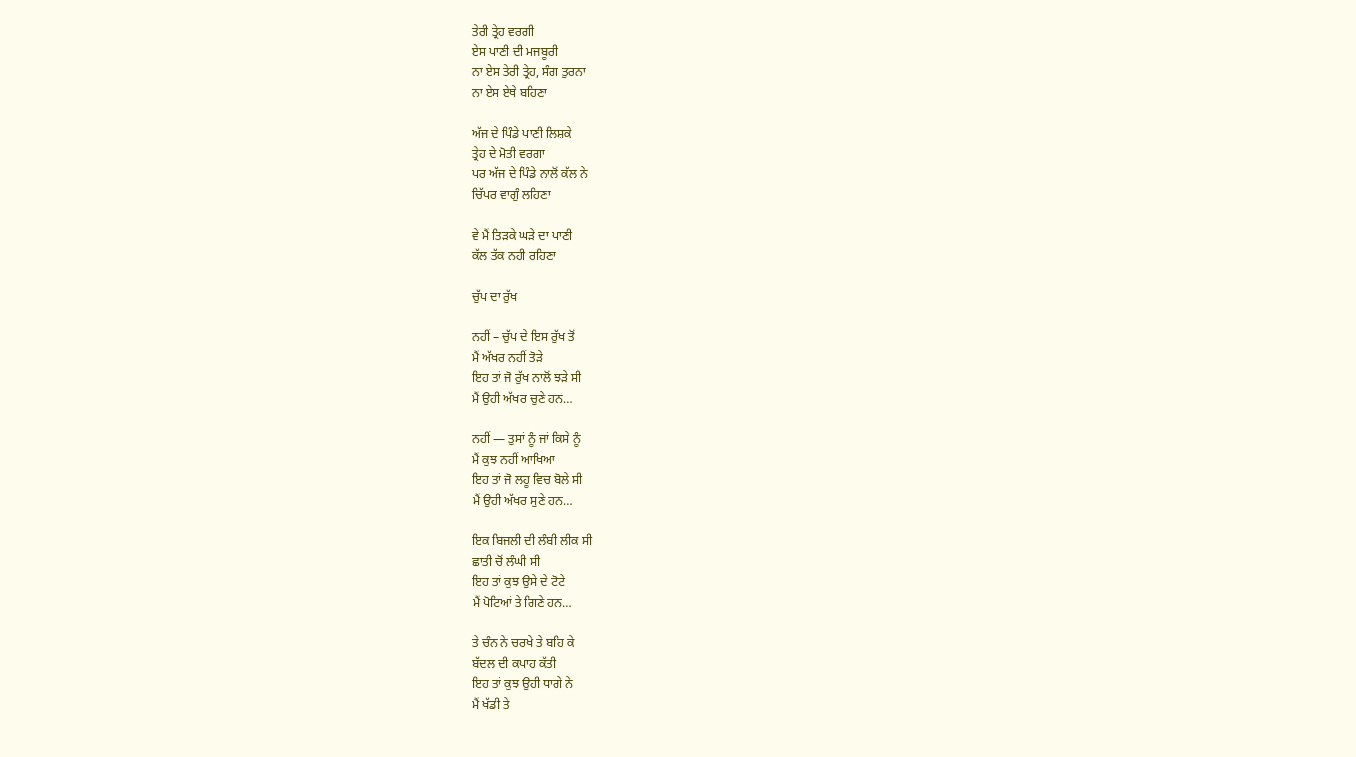ਤੇਰੀ ਤ੍ਰੇਹ ਵਰਗੀ
ਏਸ ਪਾਣੀ ਦੀ ਮਜਬੂਰੀ
ਨਾ ਏਸ ਤੇਰੀ ਤ੍ਰੇਹ, ਸੰਗ ਤੁਰਨਾ
ਨਾ ਏਸ ਏਥੇ ਬਹਿਣਾ

ਅੱਜ ਦੇ ਪਿੰਡੇ ਪਾਣੀ ਲਿਸ਼ਕੇ
ਤ੍ਰੇਹ ਦੇ ਮੋਤੀ ਵਰਗਾ
ਪਰ ਅੱਜ ਦੇ ਪਿੰਡੇ ਨਾਲੋਂ ਕੱਲ ਨੇ
ਚਿੱਪਰ ਵਾਗੁੰ ਲਹਿਣਾ

ਵੇ ਮੈਂ ਤਿੜਕੇ ਘੜੇ ਦਾ ਪਾਣੀ
ਕੱਲ ਤੱਕ ਨਹੀ ਰਹਿਣਾ

ਚੁੱਪ ਦਾ ਰੁੱਖ

ਨਹੀਂ – ਚੁੱਪ ਦੇ ਇਸ ਰੁੱਖ ਤੋਂ
ਮੈਂ ਅੱਖਰ ਨਹੀਂ ਤੋੜੇ
ਇਹ ਤਾਂ ਜੋ ਰੁੱਖ ਨਾਲੋਂ ਝੜੇ ਸੀ
ਮੈਂ ਉਹੀ ਅੱਖਰ ਚੁਣੇ ਹਨ…

ਨਹੀਂ — ਤੁਸਾਂ ਨੂੰ ਜਾਂ ਕਿਸੇ ਨੂੰ
ਮੈਂ ਕੁਝ ਨਹੀਂ ਆਖਿਆ
ਇਹ ਤਾਂ ਜੋ ਲਹੂ ਵਿਚ ਬੋਲੇ ਸੀ
ਮੈਂ ਉਹੀ ਅੱਖਰ ਸੁਣੇ ਹਨ…

ਇਕ ਬਿਜਲੀ ਦੀ ਲੰਬੀ ਲੀਕ ਸੀ
ਛਾਤੀ ਚੋਂ ਲੰਘੀ ਸੀ
ਇਹ ਤਾਂ ਕੁਝ ਉਸੇ ਦੇ ਟੋਟੇ
ਮੈਂ ਪੋਟਿਆਂ ਤੇ ਗਿਣੇ ਹਨ…

ਤੇ ਚੰਨ ਨੇ ਚਰਖੇ ਤੇ ਬਹਿ ਕੇ
ਬੱਦਲ ਦੀ ਕਪਾਹ ਕੱਤੀ
ਇਹ ਤਾਂ ਕੁਝ ਉਹੀ ਧਾਗੇ ਨੇ
ਮੈਂ ਖੱਡੀ ਤੇ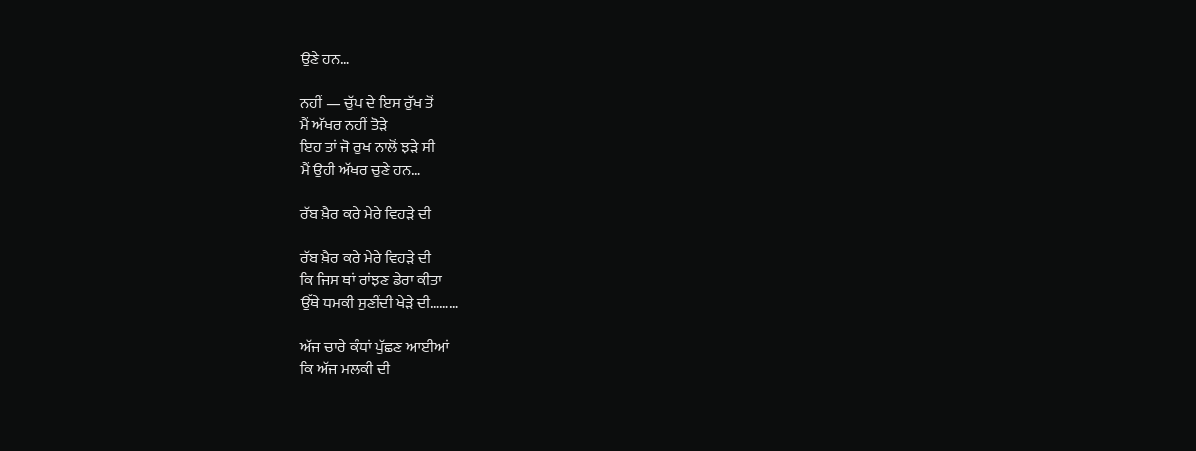ਉਣੇ ਹਨ…

ਨਹੀਂ — ਚੁੱਪ ਦੇ ਇਸ ਰੁੱਖ ਤੋਂ
ਮੈਂ ਅੱਖਰ ਨਹੀਂ ਤੋੜੇ
ਇਹ ਤਾਂ ਜੋ ਰੁਖ ਨਾਲੋਂ ਝੜੇ ਸੀ
ਮੈਂ ਉਹੀ ਅੱਖਰ ਚੁਣੇ ਹਨ…

ਰੱਬ ਖ਼ੈਰ ਕਰੇ ਮੇਰੇ ਵਿਹੜੇ ਦੀ

ਰੱਬ ਖ਼ੈਰ ਕਰੇ ਮੇਰੇ ਵਿਹੜੇ ਦੀ
ਕਿ ਜਿਸ ਥਾਂ ਰਾਂਝਣ ਡੇਰਾ ਕੀਤਾ
ਉੱਥੇ ਧਮਕੀ ਸੁਣੀਂਦੀ ਖੇੜੇ ਦੀ………

ਅੱਜ ਚਾਰੇ ਕੰਧਾਂ ਪੁੱਛਣ ਆਈਆਂ
ਕਿ ਅੱਜ ਮਲਕੀ ਦੀ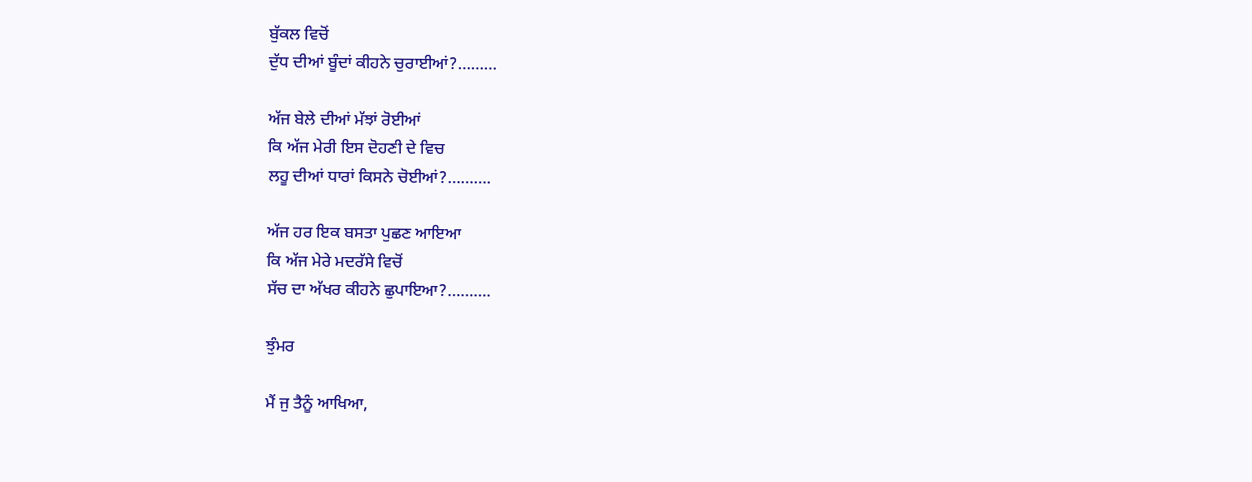ਬੁੱਕਲ ਵਿਚੋਂ
ਦੁੱਧ ਦੀਆਂ ਬੂੰਦਾਂ ਕੀਹਨੇ ਚੁਰਾਈਆਂ?………

ਅੱਜ ਬੇਲੇ ਦੀਆਂ ਮੱਝਾਂ ਰੋਈਆਂ
ਕਿ ਅੱਜ ਮੇਰੀ ਇਸ ਦੋਹਣੀ ਦੇ ਵਿਚ
ਲਹੂ ਦੀਆਂ ਧਾਰਾਂ ਕਿਸਨੇ ਚੋਈਆਂ?……….

ਅੱਜ ਹਰ ਇਕ ਬਸਤਾ ਪੁਛਣ ਆਇਆ
ਕਿ ਅੱਜ ਮੇਰੇ ਮਦਰੱਸੇ ਵਿਚੋਂ
ਸੱਚ ਦਾ ਅੱਖਰ ਕੀਹਨੇ ਛੁਪਾਇਆ?……….

ਝੁੰਮਰ

ਮੈਂ ਜੁ ਤੈਨੂੰ ਆਖਿਆ,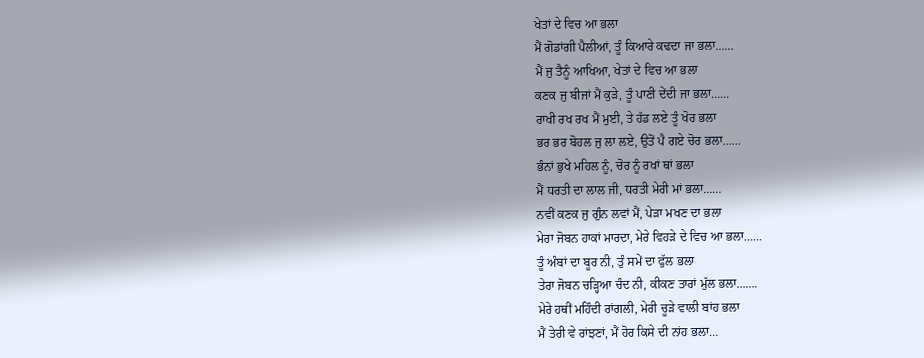ਖੇਤਾਂ ਦੇ ਵਿਚ ਆ ਭਲਾ
ਮੈਂ ਗੋਡਾਂਗੀ ਪੈਲੀਆਂ, ਤੂੰ ਕਿਆਰੇ ਕਢਦਾ ਜਾ ਭਲਾ……
ਮੈਂ ਜੁ ਤੈਨੂੰ ਆਖਿਆ, ਖੇਤਾਂ ਦੇ ਵਿਚ ਆ ਭਲਾ
ਕਣਕ ਜੁ ਬੀਜਾਂ ਮੈਂ ਕੁੜੇ, ਤੂੰ ਪਾਣੀ ਦੇਂਦੀ ਜਾ ਭਲਾ……
ਰਾਖੀ ਰਖ ਰਖ ਮੈਂ ਮੁਈ, ਤੇ ਹੱਡ ਲਏ ਤੂੰ ਖੋਰ ਭਲਾ
ਭਰ ਭਰ ਬੋਹਲ ਜੁ ਲਾ ਲਏ, ਉਤੋਂ ਪੈ ਗਏ ਚੋਰ ਭਲਾ……
ਭੰਨਾਂ ਭੁਖੇ ਮਹਿਲ ਨੂੰ, ਚੋਰ ਨੂੰ ਰਖਾਂ ਥਾਂ ਭਲਾ
ਮੈਂ ਧਰਤੀ ਦਾ ਲਾਲ ਜੀ, ਧਰਤੀ ਮੇਰੀ ਮਾਂ ਭਲਾ……
ਨਵੀਂ ਕਣਕ ਜੁ ਗੁੰਨ ਲਵਾਂ ਮੈਂ, ਪੇੜਾ ਮਖਣ ਦਾ ਭਲਾ
ਮੇਰਾ ਜੋਬਨ ਹਾਕਾਂ ਮਾਰਦਾ, ਮੇਰੇ ਵਿਹੜੇ ਦੇ ਵਿਚ ਆ ਭਲਾ……
ਤੂੰ ਅੰਬਾਂ ਦਾ ਬੂਰ ਨੀ, ਤੁੰ ਸਮੇਂ ਦਾ ਫੁੱਲ ਭਲਾ
ਤੇਰਾ ਜੋਬਨ ਚੜ੍ਹਿਆ ਚੰਦ ਨੀ, ਕੀਕਣ ਤਾਰਾਂ ਮੁੱਲ ਭਲਾ…….
ਮੇਰੇ ਹਥੀਂ ਮਹਿੰਦੀ ਰਾਂਗਲੀ, ਮੇਰੀ ਚੂੜੇ ਵਾਲੀ ਬਾਂਹ ਭਲਾ
ਮੈਂ ਤੇਰੀ ਵੇ ਰਾਂਝਣਾਂ, ਮੈਂ ਹੋਰ ਕਿਸੇ ਦੀ ਨਾਂਹ ਭਲਾ…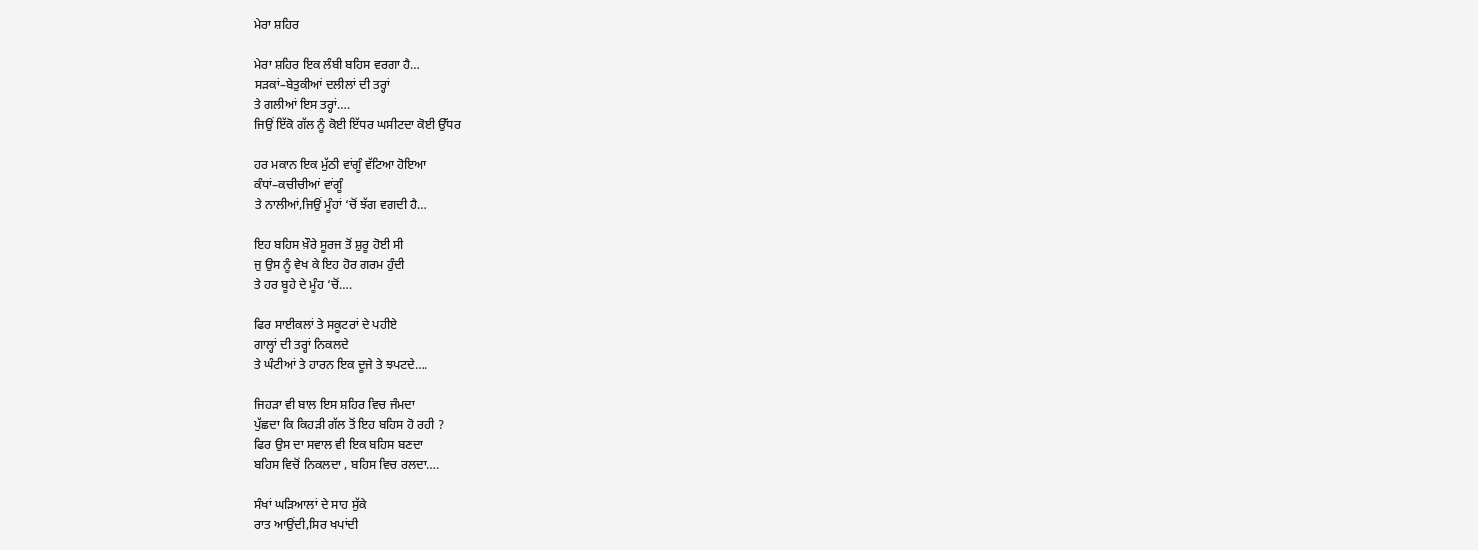ਮੇਰਾ ਸ਼ਹਿਰ

ਮੇਰਾ ਸ਼ਹਿਰ ਇਕ ਲੰਬੀ ਬਹਿਸ ਵਰਗਾ ਹੈ…
ਸੜਕਾਂ–ਬੇਤੁਕੀਆਂ ਦਲੀਲਾਂ ਦੀ ਤਰ੍ਹਾਂ
ਤੇ ਗਲੀਆਂ ਇਸ ਤਰ੍ਹਾਂ….
ਜਿਉਂ ਇੱਕੋ ਗੱਲ ਨੂੰ ਕੋਈ ਇੱਧਰ ਘਸੀਟਦਾ ਕੋਈ ਉੱਧਰ

ਹਰ ਮਕਾਨ ਇਕ ਮੁੱਠੀ ਵਾਂਗੂੰ ਵੱਟਿਆ ਹੋਇਆ
ਕੰਧਾਂ–ਕਚੀਚੀਆਂ ਵਾਂਗੂੰ
ਤੇ ਨਾਲੀਆਂ,ਜਿਉਂ ਮੂੰਹਾਂ ‘ਚੋਂ ਝੱਗ ਵਗਦੀ ਹੈ…

ਇਹ ਬਹਿਸ ਖ਼ੌਰੇ ਸੂਰਜ ਤੋਂ ਸ਼ੁਰੂ ਹੋਈ ਸੀ
ਜੁ ਉਸ ਨੂੰ ਵੇਖ ਕੇ ਇਹ ਹੋਰ ਗਰਮ ਹੁੰਦੀ
ਤੇ ਹਰ ਬੂਹੇ ਦੇ ਮੂੰਹ ‘ਚੋਂ….

ਫਿਰ ਸਾਈਕਲਾਂ ਤੇ ਸਕੂਟਰਾਂ ਦੇ ਪਹੀਏ
ਗਾਲ੍ਹਾਂ ਦੀ ਤਰ੍ਹਾਂ ਨਿਕਲਦੇ
ਤੇ ਘੰਟੀਆਂ ਤੇ ਹਾਰਨ ਇਕ ਦੂਜੇ ਤੇ ਝਪਟਦੇ….

ਜਿਹੜਾ ਵੀ ਬਾਲ ਇਸ ਸ਼ਹਿਰ ਵਿਚ ਜੰਮਦਾ
ਪੁੱਛਦਾ ਕਿ ਕਿਹੜੀ ਗੱਲ ਤੋਂ ਇਹ ਬਹਿਸ ਹੋ ਰਹੀ ?
ਫਿਰ ਉਸ ਦਾ ਸਵਾਲ ਵੀ ਇਕ ਬਹਿਸ ਬਣਦਾ
ਬਹਿਸ ਵਿਚੋਂ ਨਿਕਲਦਾ , ਬਹਿਸ ਵਿਚ ਰਲਦਾ….

ਸੰਖਾਂ ਘੜਿਆਲਾਂ ਦੇ ਸਾਹ ਸੁੱਕੇ
ਰਾਤ ਆਉਂਦੀ,ਸਿਰ ਖਪਾਂਦੀ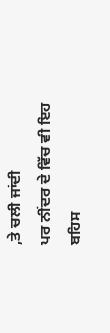,ਤੇ ਚਲੀ ਜਾਂਦੀ
ਪਰ ਨੀਂਦਰ ਦੇ ਵਿੱਚ ਵੀ ਇਹ ਬਹਿਸ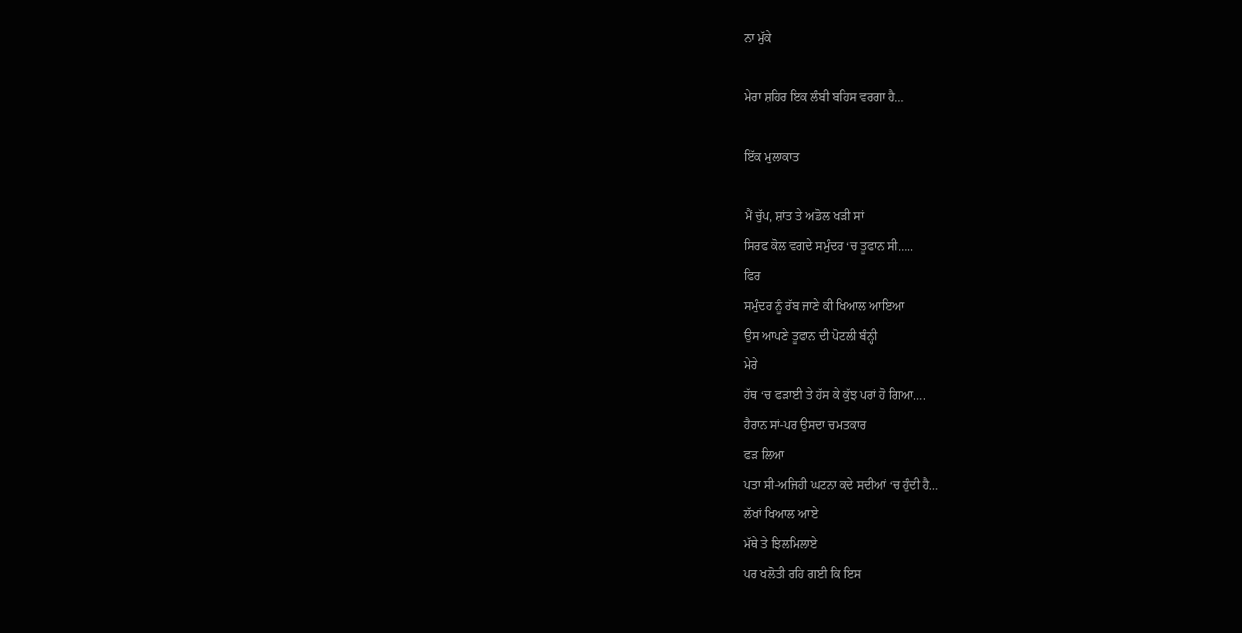ਨਾ ਮੁੱਕੇ

ਮੇਰਾ ਸ਼ਹਿਰ ਇਕ ਲੰਬੀ ਬਹਿਸ ਵਰਗਾ ਹੈ…

ਇੱਕ ਮੁਲਾਕਾਤ

ਮੈਂ ਚੁੱਪ, ਸ਼ਾਂਤ ਤੇ ਅਡੋਲ ਖੜੀ ਸਾਂ
ਸਿਰਫ ਕੋਲ ਵਗਦੇ ਸਮੁੰਦਰ ‘ਚ ਤੂਫਾਨ ਸੀ…..
ਫਿਰ
ਸਮੁੰਦਰ ਨੂੰ ਰੱਬ ਜਾਣੇ ਕੀ ਖਿਆਲ ਆਇਆ
ਉਸ ਆਪਣੇ ਤੂਫਾਨ ਦੀ ਪੋਟਲੀ ਬੰਨ੍ਹੀ
ਮੇਰੇ
ਹੱਥ ‘ਚ ਫੜਾਈ ਤੇ ਹੱਸ ਕੇ ਕੁੱਝ ਪਰਾਂ ਹੋ ਗਿਆ….
ਹੈਰਾਨ ਸਾਂ-ਪਰ ਉਸਦਾ ਚਮਤਕਾਰ
ਫੜ ਲਿਆ
ਪਤਾ ਸੀ-ਅਜਿਹੀ ਘਟਨਾ ਕਦੇ ਸਦੀਆਂ ‘ਚ ਹੁੰਦੀ ਹੈ…
ਲੱਖਾਂ ਖਿਆਲ ਆਏ
ਮੱਥੇ ਤੇ ਝਿਲਮਿਲਾਏ
ਪਰ ਖਲੋਤੀ ਰਹਿ ਗਈ ਕਿ ਇਸ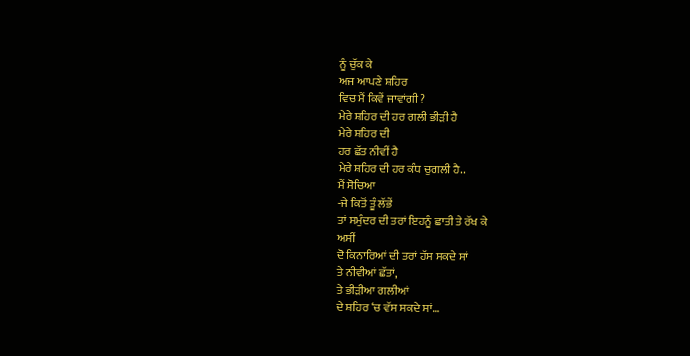ਨੂੰ ਚੁੱਕ ਕੇ
ਅਜ ਆਪਣੇ ਸ਼ਹਿਰ
ਵਿਚ ਮੈਂ ਕਿਵੇਂ ਜਾਵਾਂਗੀ ?
ਮੇਰੇ ਸ਼ਹਿਰ ਦੀ ਹਰ ਗਲੀ ਭੀੜੀ ਹੈ
ਮੇਰੇ ਸ਼ਹਿਰ ਦੀ
ਹਰ ਛੱਤ ਨੀਵੀਂ ਹੈ
ਮੇਰੇ ਸ਼ਹਿਰ ਦੀ ਹਰ ਕੰਧ ਚੁਗਲੀ ਹੈ..
ਮੈਂ ਸੋਚਿਆ
-ਜੇ ਕਿਤੋਂ ਤੂੰ ਲੱਭੇਂ
ਤਾਂ ਸਮੁੰਦਰ ਦੀ ਤਰਾਂ ਇਹਨੂੰ ਛਾਤੀ ਤੇ ਰੱਖ ਕੇ
ਅਸੀਂ
ਦੋ ਕਿਨਾਰਿਆਂ ਦੀ ਤਰਾਂ ਹੱਸ ਸਕਦੇ ਸਾਂ
ਤੇ ਨੀਵੀਆਂ ਛੱਤਾਂ,
ਤੇ ਭੀੜੀਆ ਗਲੀਆਂ
ਦੇ ਸ਼ਹਿਰ ‘ਚ ਵੱਸ ਸਕਦੇ ਸਾਂ…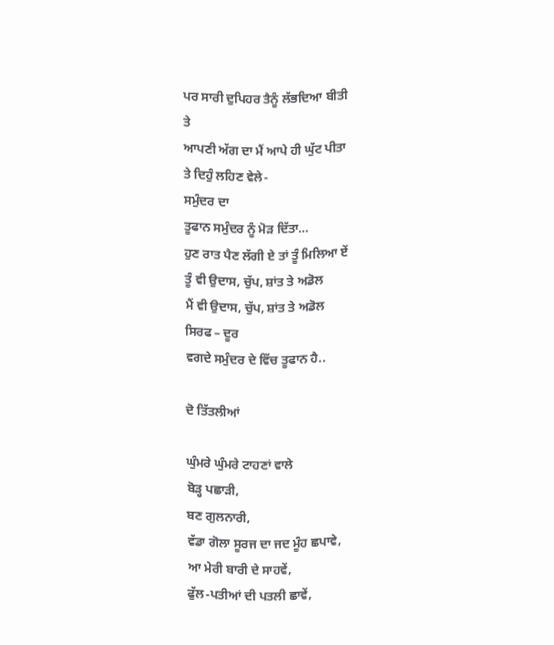ਪਰ ਸਾਰੀ ਦੁਪਿਹਰ ਤੈਨੂੰ ਲੱਭਦਿਆ ਬੀਤੀ
ਤੇ
ਆਪਣੀ ਅੱਗ ਦਾ ਮੈਂ ਆਪੇ ਹੀ ਘੁੱਟ ਪੀਤਾ
ਤੇ ਦਿਹੁੰ ਲਹਿਣ ਵੇਲੇ-
ਸਮੁੰਦਰ ਦਾ
ਤੂਫਾਨ ਸਮੁੰਦਰ ਨੂੰ ਮੋੜ ਦਿੱਤਾ…
ਹੁਣ ਰਾਤ ਪੈਣ ਲੱਗੀ ਏ ਤਾਂ ਤੂੰ ਮਿਲਿਆ ਏਂ
ਤੂੰ ਵੀ ਉਦਾਸ, ਚੁੱਪ, ਸ਼ਾਂਤ ਤੇ ਅਡੋਲ
ਮੈਂ ਵੀ ਉਦਾਸ, ਚੁੱਪ, ਸ਼ਾਂਤ ਤੇ ਅਡੋਲ
ਸਿਰਫ – ਦੂਰ
ਵਗਦੇ ਸਮੁੰਦਰ ਦੇ ਵਿੱਚ ਤੂਫਾਨ ਹੈ..

ਦੋ ਤਿੱਤਲੀਆਂ

ਘੁੰਮਰੇ ਘੁੰਮਰੇ ਟਾਹਣਾਂ ਵਾਲੇ
ਬੋੜ੍ਹ ਪਛਾੜੀ,
ਬਣ ਗੁਲਨਾਰੀ,
ਵੱਡਾ ਗੋਲਾ ਸੂਰਜ ਦਾ ਜਦ ਮੂੰਹ ਛਪਾਵੇ,
ਆ ਮੇਰੀ ਬਾਰੀ ਦੇ ਸਾਹਵੇਂ,
ਫੁੱਲ-ਪਤੀਆਂ ਦੀ ਪਤਲੀ ਛਾਵੇਂ,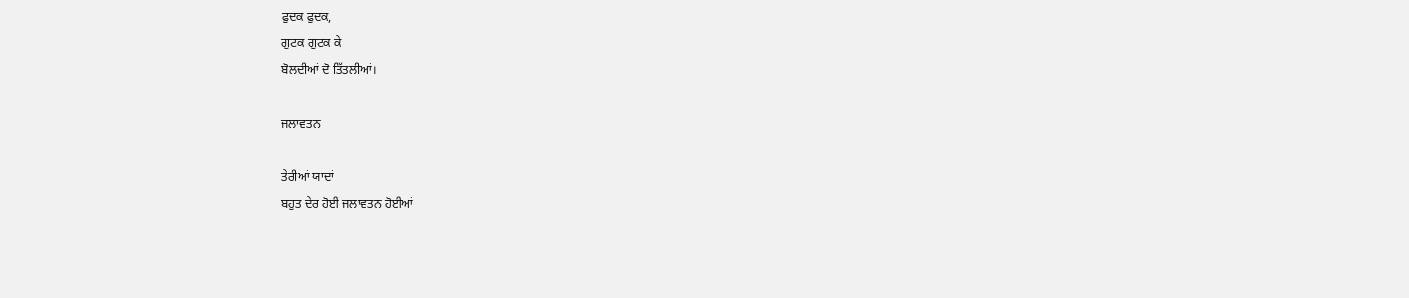ਫੁਦਕ ਫੁਦਕ,
ਗੁਟਕ ਗੁਟਕ ਕੇ
ਬੋਲਦੀਆਂ ਦੋ ਤਿੱਤਲੀਆਂ।

ਜਲਾਵਤਨ

ਤੇਰੀਆਂ ਯਾਦਾਂ
ਬਹੁਤ ਦੇਰ ਹੋਈ ਜਲਾਵਤਨ ਹੋਈਆਂ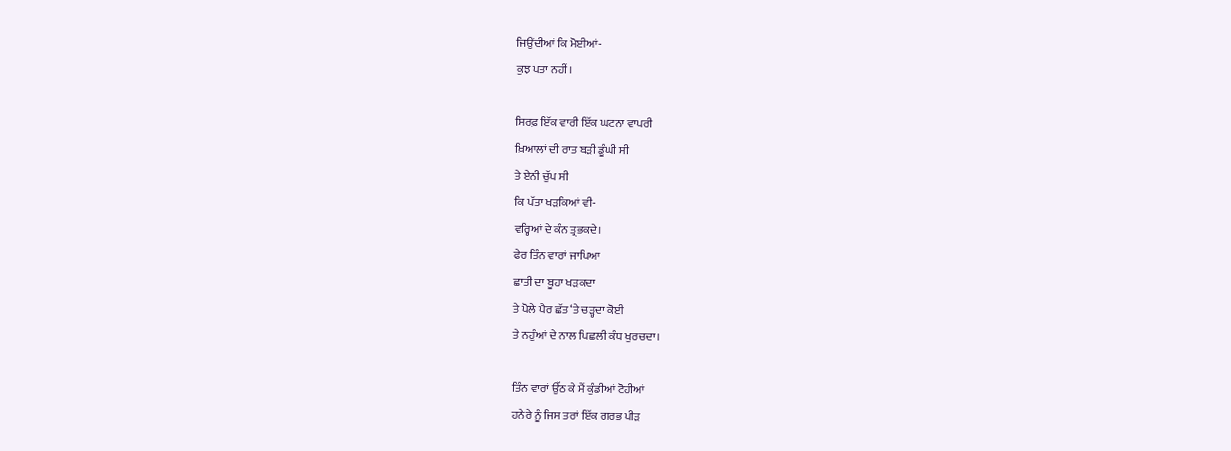ਜਿਉਂਦੀਆਂ ਕਿ ਮੋਈਆਂ-
ਕੁਝ ਪਤਾ ਨਹੀਂ।

ਸਿਰਫ਼ ਇੱਕ ਵਾਰੀ ਇੱਕ ਘਟਨਾ ਵਾਪਰੀ
ਖ਼ਿਆਲਾਂ ਦੀ ਰਾਤ ਬੜੀ ਡੂੰਘੀ ਸੀ
ਤੇ ਏਨੀ ਚੁੱਪ ਸੀ
ਕਿ ਪੱਤਾ ਖੜਕਿਆਂ ਵੀ-
ਵਰ੍ਹਿਆਂ ਦੇ ਕੰਨ ਤ੍ਰਭਕਦੇ।
ਫੇਰ ਤਿੰਨ ਵਾਰਾਂ ਜਾਪਿਆ
ਛਾਤੀ ਦਾ ਬੂਹਾ ਖੜਕਦਾ
ਤੇ ਪੋਲੇ ਪੈਰ ਛੱਤ ‘ਤੇ ਚੜ੍ਹਦਾ ਕੋਈ
ਤੇ ਨਹੁੰਆਂ ਦੇ ਨਾਲ ਪਿਛਲੀ ਕੰਧ ਖੁਰਚਦਾ।

ਤਿੰਨ ਵਾਰਾਂ ਉੱਠ ਕੇ ਮੈਂ ਕੁੰਡੀਆਂ ਟੋਹੀਆਂ
ਹਨੇਰੇ ਨੂੰ ਜਿਸ ਤਰਾਂ ਇੱਕ ਗਰਭ ਪੀੜ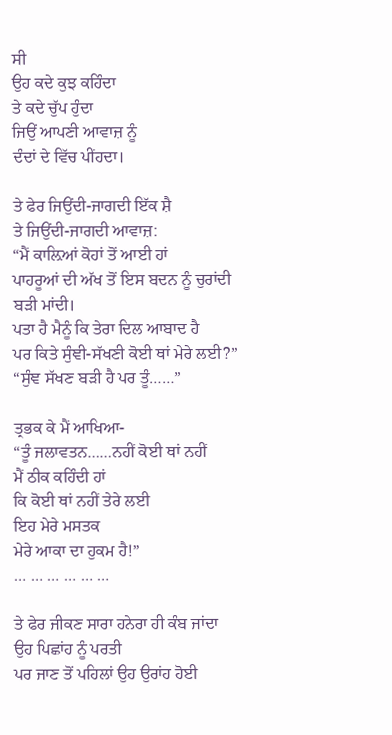ਸੀ
ਉਹ ਕਦੇ ਕੁਝ ਕਹਿੰਦਾ
ਤੇ ਕਦੇ ਚੁੱਪ ਹੁੰਦਾ
ਜਿਉਂ ਆਪਣੀ ਆਵਾਜ਼ ਨੂੰ
ਦੰਦਾਂ ਦੇ ਵਿੱਚ ਪੀਂਹਦਾ।

ਤੇ ਫੇਰ ਜਿਉਂਦੀ-ਜਾਗਦੀ ਇੱਕ ਸ਼ੈ
ਤੇ ਜਿਉਂਦੀ-ਜਾਗਦੀ ਆਵਾਜ਼:
“ਮੈਂ ਕਾਲ਼ਿਆਂ ਕੋਹਾਂ ਤੋਂ ਆਈ ਹਾਂ
ਪਾਹਰੂਆਂ ਦੀ ਅੱਖ ਤੋਂ ਇਸ ਬਦਨ ਨੂੰ ਚੁਰਾਂਦੀ
ਬੜੀ ਮਾਂਦੀ।
ਪਤਾ ਹੈ ਮੈਨੂੰ ਕਿ ਤੇਰਾ ਦਿਲ ਆਬਾਦ ਹੈ
ਪਰ ਕਿਤੇ ਸੁੰਞੀ-ਸੱਖਣੀ ਕੋਈ ਥਾਂ ਮੇਰੇ ਲਈ?”
“ਸੁੰਞ ਸੱਖਣ ਬੜੀ ਹੈ ਪਰ ਤੂੰ……”

ਤ੍ਰਭਕ ਕੇ ਮੈਂ ਆਖਿਆ-
“ਤੂੰ ਜਲਾਵਤਨ……ਨਹੀਂ ਕੋਈ ਥਾਂ ਨਹੀਂ
ਮੈਂ ਠੀਕ ਕਹਿੰਦੀ ਹਾਂ
ਕਿ ਕੋਈ ਥਾਂ ਨਹੀਂ ਤੇਰੇ ਲਈ
ਇਹ ਮੇਰੇ ਮਸਤਕ
ਮੇਰੇ ਆਕਾ ਦਾ ਹੁਕਮ ਹੈ!”
… … … … … …

ਤੇ ਫੇਰ ਜੀਕਣ ਸਾਰਾ ਹਨੇਰਾ ਹੀ ਕੰਬ ਜਾਂਦਾ
ਉਹ ਪਿਛਾਂਹ ਨੂੰ ਪਰਤੀ
ਪਰ ਜਾਣ ਤੋਂ ਪਹਿਲਾਂ ਉਹ ਉਰਾਂਹ ਹੋਈ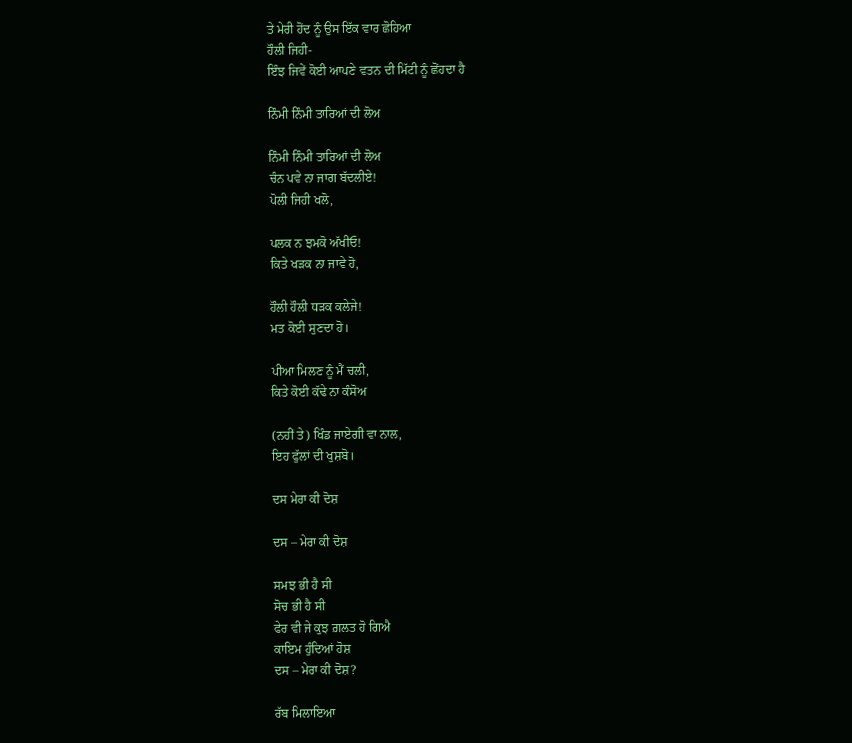ਤੇ ਮੇਰੀ ਹੋਂਦ ਨੂੰ ਉਸ ਇੱਕ ਵਾਰ ਛੋਹਿਆ
ਹੌਲੀ ਜਿਹੀ-
ਇੰਝ ਜਿਵੇਂ ਕੋਈ ਆਪਣੇ ਵਤਨ ਦੀ ਮਿੱਟੀ ਨੂੰ ਛੋਂਹਦਾ ਹੈ

ਨਿੰਮੀ ਨਿੰਮੀ ਤਾਰਿਆਂ ਦੀ ਲੋਅ

ਨਿੰਮੀ ਨਿੰਮੀ ਤਾਰਿਆਂ ਦੀ ਲੋਅ
ਚੰਨ ਪਵੇ ਨਾ ਜਾਗ ਬੱਦਲੀਏ!
ਪੋਲੀ ਜਿਹੀ ਖਲੋ,

ਪਲਕ ਨ ਝਮਕੋ ਅੱਖੀਓ!
ਕਿਤੇ ਖੜਕ ਨਾ ਜਾਵੇ ਹੋ,

ਹੌਲੀ ਹੌਲੀ ਧੜਕ ਕਲੇਜੇ!
ਮਤ ਕੋਈ ਸੁਣਦਾ ਹੋ।

ਪੀਆ ਮਿਲਣ ਨੂੰ ਮੈਂ ਚਲੀ,
ਕਿਤੇ ਕੋਈ ਕੱਢੇ ਨਾ ਕੰਸੋਅ

(ਨਹੀਂ ਤੇ) ਖਿੰਡ ਜਾਏਗੀ ਵਾ ਨਾਲ,
ਇਹ ਫੁੱਲਾਂ ਦੀ ਖੁਸ਼ਬੋ।

ਦਸ ਮੇਰਾ ਕੀ ਦੋਸ਼

ਦਸ – ਮੇਰਾ ਕੀ ਦੋਸ਼

ਸਮਝ ਭੀ ਹੈ ਸੀ
ਸੋਚ ਭੀ ਹੈ ਸੀ
ਫੇਰ ਵੀ ਜੇ ਕੁਝ ਗ਼ਲਤ ਹੋ ਗਿਐ
ਕਾਇਮ ਹੁੰਦਿਆਂ ਹੋਸ਼
ਦਸ – ਮੇਰਾ ਕੀ ਦੋਸ਼?

ਰੱਬ ਮਿਲਾਇਆ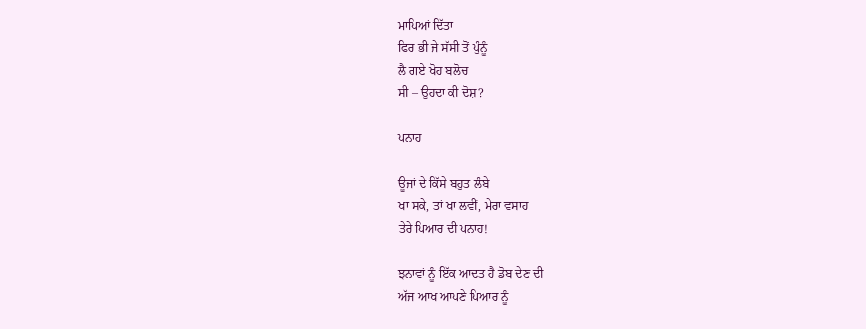ਮਾਪਿਆਂ ਦਿੱਤਾ
ਫਿਰ ਭੀ ਜੇ ਸੱਸੀ ਤੋਂ ਪੁੰਨੂੰ
ਲੈ ਗਏ ਖੋਹ ਬਲੋਚ
ਸੀ – ਉਹਦਾ ਕੀ ਦੋਸ਼?

ਪਨਾਹ

ਊਜਾਂ ਦੇ ਕਿੱਸੇ ਬਹੁਤ ਲੰਬੇ
ਖਾ ਸਕੇ, ਤਾਂ ਖਾ ਲਵੀਂ, ਮੇਰਾ ਵਸਾਹ
ਤੇਰੇ ਪਿਆਰ ਦੀ ਪਨਾਹ!

ਝਨਾਵਾਂ ਨੂੰ ਇੱਕ ਆਦਤ ਹੈ ਡੋਬ ਦੇਣ ਦੀ
ਅੱਜ ਆਖ ਆਪਣੇ ਪਿਆਰ ਨੂੰ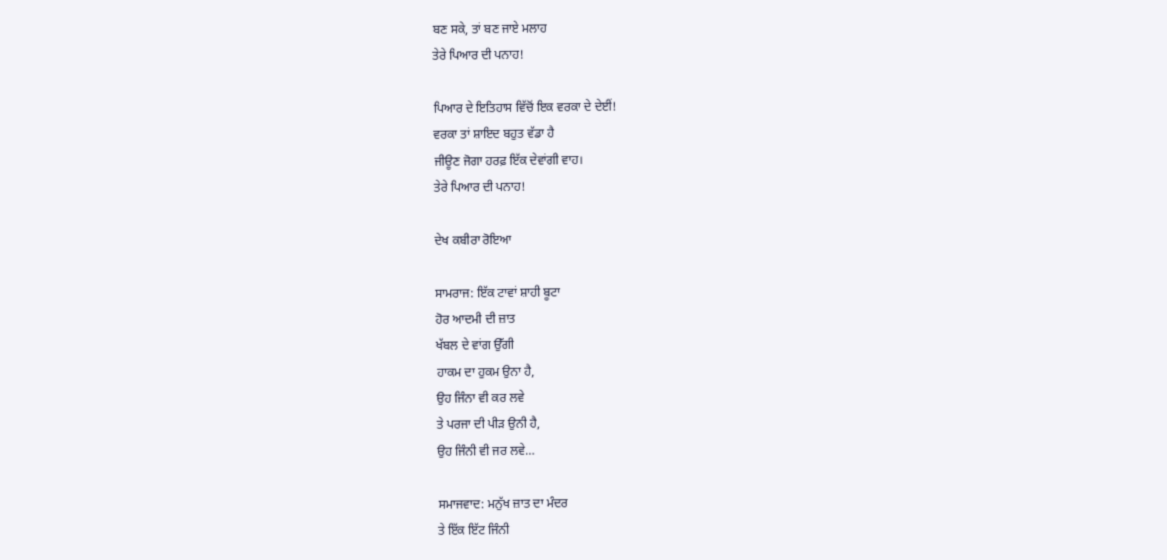ਬਣ ਸਕੇ, ਤਾਂ ਬਣ ਜਾਏ ਮਲਾਹ
ਤੇਰੇ ਪਿਆਰ ਦੀ ਪਨਾਹ!

ਪਿਆਰ ਦੇ ਇਤਿਹਾਸ ਵਿੱਚੋਂ ਇਕ ਵਰਕਾ ਦੇ ਦੇਈਂ!
ਵਰਕਾ ਤਾਂ ਸ਼ਾਇਦ ਬਹੁਤ ਵੱਡਾ ਹੈ
ਜੀਊਣ ਜੋਗਾ ਹਰਫ਼ ਇੱਕ ਦੇਵਾਂਗੀ ਵਾਹ।
ਤੇਰੇ ਪਿਆਰ ਦੀ ਪਨਾਹ!

ਦੇਖ ਕਬੀਰਾ ਰੋਇਆ

ਸਾਮਰਾਜ: ਇੱਕ ਟਾਵਾਂ ਸ਼ਾਹੀ ਬੂਟਾ
ਹੋਰ ਆਦਮੀ ਦੀ ਜ਼ਾਤ
ਖੱਬਲ ਦੇ ਵਾਂਗ ਉੱਗੀ
ਹਾਕਮ ਦਾ ਹੁਕਮ ਉਨਾ ਹੈ,
ਉਹ ਜਿੰਨਾ ਵੀ ਕਰ ਲਵੇ
ਤੇ ਪਰਜਾ ਦੀ ਪੀੜ ਉਨੀ ਹੈ,
ਉਹ ਜਿੰਨੀ ਵੀ ਜਰ ਲਵੇ…

ਸਮਾਜਵਾਦ: ਮਨੁੱਖ ਜ਼ਾਤ ਦਾ ਮੰਦਰ
ਤੇ ਇੱਕ ਇੱਟ ਜਿੰਨੀ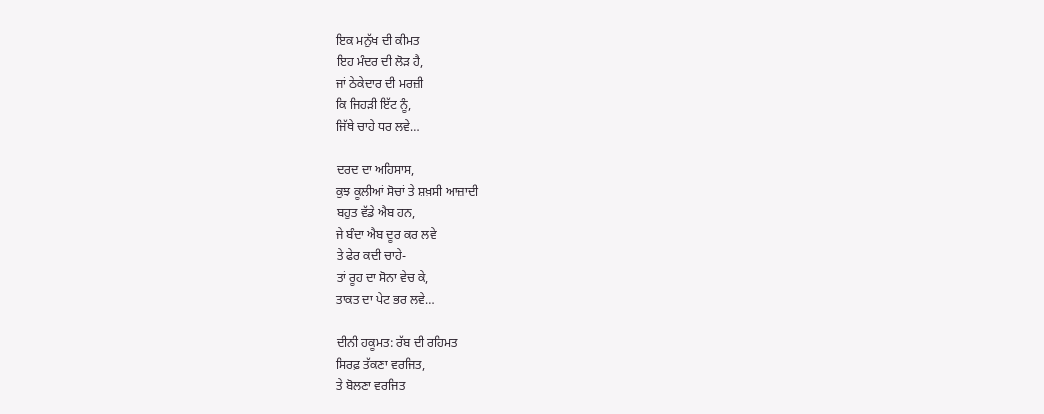ਇਕ ਮਨੁੱਖ ਦੀ ਕੀਮਤ
ਇਹ ਮੰਦਰ ਦੀ ਲੋੜ ਹੈ,
ਜਾਂ ਠੇਕੇਦਾਰ ਦੀ ਮਰਜ਼ੀ
ਕਿ ਜਿਹੜੀ ਇੱਟ ਨੂੰ,
ਜਿੱਥੇ ਚਾਹੇ ਧਰ ਲਵੇ…

ਦਰਦ ਦਾ ਅਹਿਸਾਸ,
ਕੁਝ ਕੂਲੀਆਂ ਸੋਚਾਂ ਤੇ ਸ਼ਖ਼ਸੀ ਆਜ਼ਾਦੀ
ਬਹੁਤ ਵੱਡੇ ਐਬ ਹਨ,
ਜੇ ਬੰਦਾ ਐਬ ਦੂਰ ਕਰ ਲਵੇ
ਤੇ ਫੇਰ ਕਦੀ ਚਾਹੇ-
ਤਾਂ ਰੂਹ ਦਾ ਸੋਨਾ ਵੇਚ ਕੇ,
ਤਾਕਤ ਦਾ ਪੇਟ ਭਰ ਲਵੇ…

ਦੀਨੀ ਹਕੂਮਤ: ਰੱਬ ਦੀ ਰਹਿਮਤ
ਸਿਰਫ਼ ਤੱਕਣਾ ਵਰਜਿਤ,
ਤੇ ਬੋਲਣਾ ਵਰਜਿਤ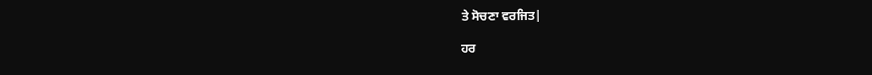ਤੇ ਸੋਚਣਾ ਵਰਜਿਤ|

ਹਰ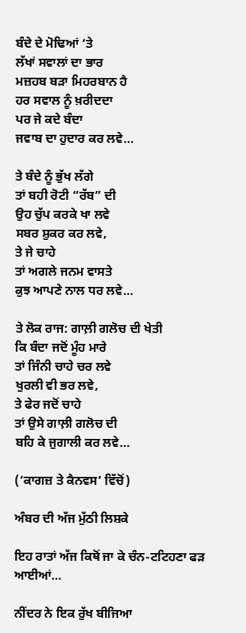ਬੰਦੇ ਦੇ ਮੋਢਿਆਂ ‘ਤੇ
ਲੱਖਾਂ ਸਵਾਲਾਂ ਦਾ ਭਾਰ
ਮਜ਼ਹਬ ਬੜਾ ਮਿਹਰਬਾਨ ਹੈ
ਹਰ ਸਵਾਲ ਨੂੰ ਖ਼ਰੀਦਦਾ
ਪਰ ਜੇ ਕਦੇ ਬੰਦਾ
ਜਵਾਬ ਦਾ ਹੁਦਾਰ ਕਰ ਲਵੇ…

ਤੇ ਬੰਦੇ ਨੂੰ ਭੁੱਖ ਲੱਗੇ
ਤਾਂ ਬਹੀ ਰੋਟੀ “ਰੱਬ” ਦੀ
ਉਹ ਚੁੱਪ ਕਰਕੇ ਖਾ ਲਵੇ
ਸਬਰ ਸ਼ੁਕਰ ਕਰ ਲਵੇ,
ਤੇ ਜੇ ਚਾਹੇ
ਤਾਂ ਅਗਲੇ ਜਨਮ ਵਾਸਤੇ
ਕੁਝ ਆਪਣੇ ਨਾਲ ਧਰ ਲਵੇ…

ਤੇ ਲੋਕ ਰਾਜ: ਗਾਲ਼ੀ ਗਲੋਚ ਦੀ ਖੇਤੀ
ਕਿ ਬੰਦਾ ਜਦੋਂ ਮੂੰਹ ਮਾਰੇ
ਤਾਂ ਜਿੰਨੀ ਚਾਹੇ ਚਰ ਲਵੇ
ਖੁਰਲੀ ਵੀ ਭਰ ਲਵੇ,
ਤੇ ਫੇਰ ਜਦੋਂ ਚਾਹੇ
ਤਾਂ ਉਸੇ ਗਾਲ਼ੀ ਗਲੋਚ ਦੀ
ਬਹਿ ਕੇ ਜੁਗਾਲੀ ਕਰ ਲਵੇ…

(‘ਕਾਗਜ਼ ਤੇ ਕੈਨਵਸ’ ਵਿੱਚੋਂ)

ਅੰਬਰ ਦੀ ਅੱਜ ਮੁੱਠੀ ਲਿਸ਼ਕੇ

ਇਹ ਰਾਤਾਂ ਅੱਜ ਕਿਥੋਂ ਜਾ ਕੇ ਚੰਨ-ਟਟਿਹਣਾ ਫੜ ਆਈਆਂ…

ਨੀਂਦਰ ਨੇ ਇਕ ਰੁੱਖ ਬੀਜਿਆ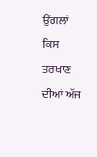ਉਂਗਲਾਂ ਕਿਸ ਤਰਖਾਣ ਦੀਆਂ ਅੱਜ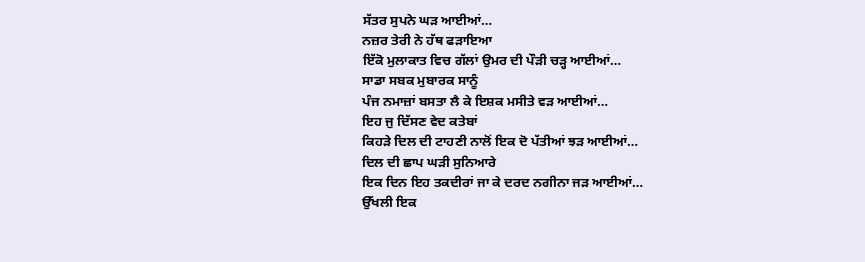ਸੱਤਰ ਸੁਪਨੇ ਘੜ ਆਈਆਂ…
ਨਜ਼ਰ ਤੇਰੀ ਨੇ ਹੱਥ ਫੜਾਇਆ
ਇੱਕੋ ਮੁਲਾਕਾਤ ਵਿਚ ਗੱਲਾਂ ਉਮਰ ਦੀ ਪੌੜੀ ਚੜ੍ਹ ਆਈਆਂ…
ਸਾਡਾ ਸਬਕ ਮੁਬਾਰਕ ਸਾਨੂੰ
ਪੰਜ ਨਮਾਜ਼ਾਂ ਬਸਤਾ ਲੈ ਕੇ ਇਸ਼ਕ ਮਸੀਤੇ ਵੜ ਆਈਆਂ…
ਇਹ ਜੁ ਦਿੱਸਣ ਵੇਦ ਕਤੇਬਾਂ
ਕਿਹੜੇ ਦਿਲ ਦੀ ਟਾਹਣੀ ਨਾਲੋਂ ਇਕ ਦੋ ਪੱਤੀਆਂ ਝੜ ਆਈਆਂ…
ਦਿਲ ਦੀ ਛਾਪ ਘੜੀ ਸੁਨਿਆਰੇ
ਇਕ ਦਿਨ ਇਹ ਤਕਦੀਰਾਂ ਜਾ ਕੇ ਦਰਦ ਨਗੀਨਾ ਜੜ ਆਈਆਂ…
ਉੱਖਲੀ ਇਕ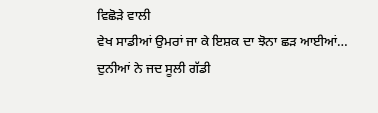ਵਿਛੋੜੇ ਵਾਲੀ
ਵੇਖ ਸਾਡੀਆਂ ਉਮਰਾਂ ਜਾ ਕੇ ਇਸ਼ਕ ਦਾ ਝੋਨਾ ਛੜ ਆਈਆਂ…
ਦੁਨੀਆਂ ਨੇ ਜਦ ਸੂਲੀ ਗੱਡੀ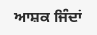ਆਸ਼ਕ ਜਿੰਦਾਂ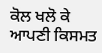ਕੋਲ ਖਲੋ ਕੇ ਆਪਣੀ ਕਿਸਮਤ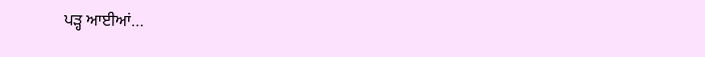ਪੜ੍ਹ ਆਈਆਂ…